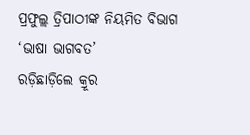ପ୍ରଫୁଲ୍ଲ ତ୍ରିପାଠୀଙ୍କ ନିୟମିତ ବିଭାଗ ‘ଭାଷା ଭାଗବତ’
ରଡ଼ିଛାଡ଼ିଲେ କ୍ରୂର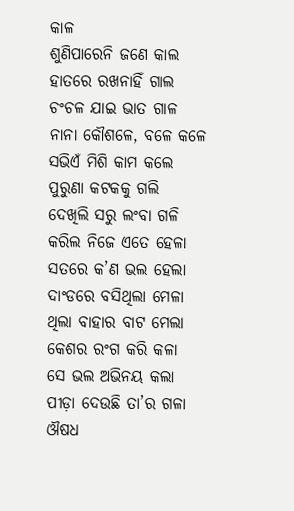କାଳ
ଶୁଣିପାରେନି ଜଣେ କାଲ
ହାତରେ ରଖନାହିଁ ଗାଲ
ଚଂଚଳ ଯାଇ ଭାତ ଗାଳ
ନାନା କୌଶଳେ, ବଳେ କଳେ
ସଭିଏଁ ମିଶି କାମ କଲେ
ପୁରୁଣା କଟକକୁ ଗଲି
ଦେଖିଲି ସରୁ ଲଂବା ଗଳି
କରିଲ ନିଜେ ଏତେ ହେଳା
ସତରେ କ’ଣ ଭଲ ହେଲା
ଦାଂଡରେ ବସିଥିଲା ମେଳା
ଥିଲା ବାହାର ବାଟ ମେଲା
କେଶର ରଂଗ କରି କଳା
ସେ ଭଲ ଅଭିନୟ କଲା
ପୀଡ଼ା ଦେଉଛି ତା’ର ଗଳା
ଔଷଧ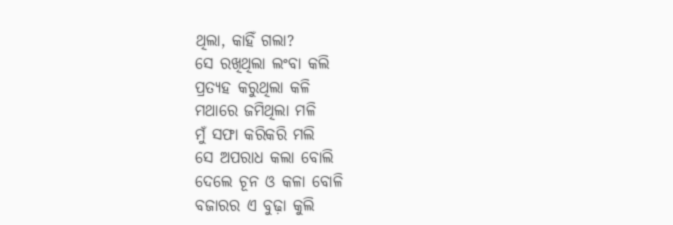ଥିଲା, କାହିଁ ଗଲା?
ସେ ରଖିଥିଲା ଲଂବା କଲି
ପ୍ରତ୍ୟହ କରୁଥିଲା କଳି
ମଥାରେ ଜମିଥିଲା ମଳି
ମୁଁ ସଫା କରିକରି ମଲି
ସେ ଅପରାଧ କଲା ବୋଲି
ଦେଲେ ଚୂନ ଓ କଳା ବୋଳି
ବଜାରର ଏ ବୁଢ଼ା କୁଲି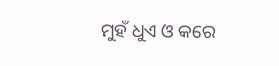ମୁହଁ ଧୁଏ ଓ କରେ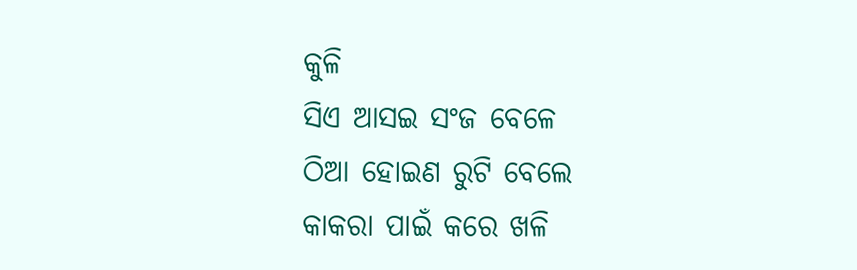କୁଳି
ସିଏ ଆସଇ ସଂଜ ବେଳେ
ଠିଆ ହୋଇଣ ରୁଟି ବେଲେ
କାକରା ପାଇଁ କରେ ଖଳି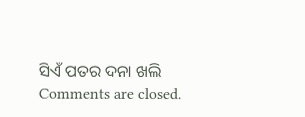ସିଏଁ ପତର ଦନା ଖଲି
Comments are closed.